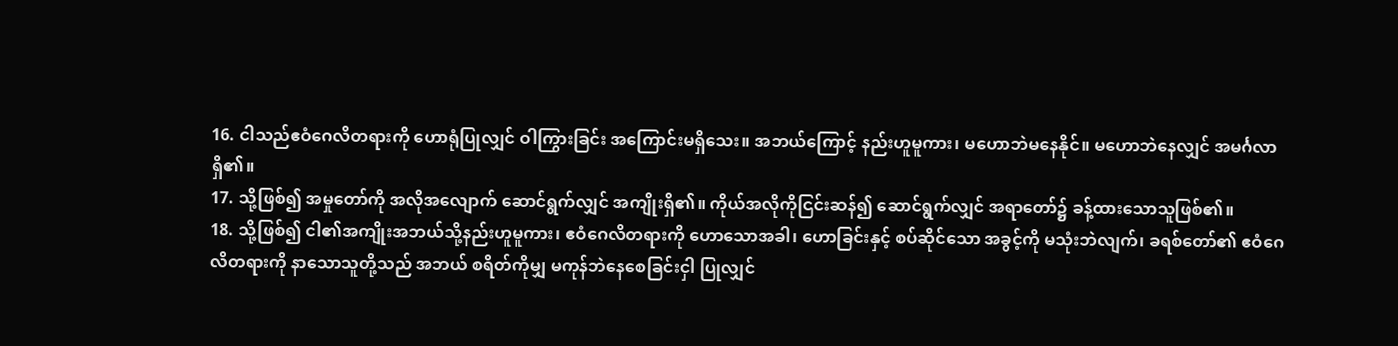16. ငါသည်ဧဝံဂေလိတရားကို ဟောရုံပြုလျှင် ဝါကြွားခြင်း အကြောင်းမရှိသေး။ အဘယ်ကြောင့် နည်းဟူမူကား၊ မဟောဘဲမနေနိုင်။ မဟောဘဲနေလျှင် အမင်္ဂလာရှိ၏။
17. သို့ဖြစ်၍ အမှုတော်ကို အလိုအလျောက် ဆောင်ရွက်လျှင် အကျိုးရှိ၏။ ကိုယ်အလိုကိုငြင်းဆန်၍ ဆောင်ရွက်လျှင် အရာတော်၌ ခန့်ထားသောသူဖြစ်၏။
18. သို့ဖြစ်၍ ငါ၏အကျိုးအဘယ်သို့နည်းဟူမူကား၊ ဧဝံဂေလိတရားကို ဟောသောအခါ၊ ဟောခြင်းနှင့် စပ်ဆိုင်သော အခွင့်ကို မသုံးဘဲလျက်၊ ခရစ်တော်၏ ဧဝံဂေလိတရားကို နာသောသူတို့သည် အဘယ် စရိတ်ကိုမျှ မကုန်ဘဲနေစေခြင်းငှါ ပြုလျှင်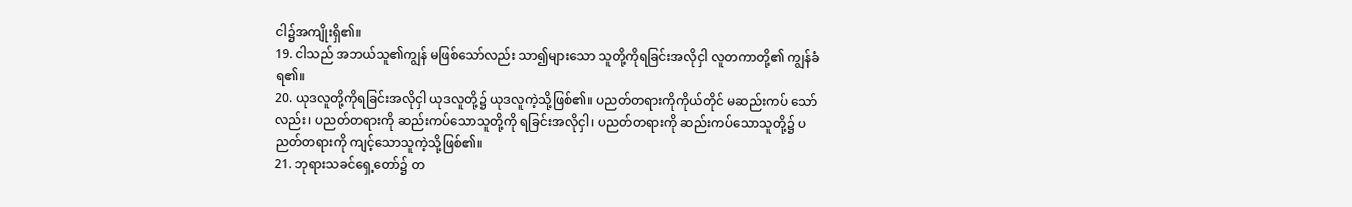ငါ၌အကျိုးရှိ၏။
19. ငါသည် အဘယ်သူ၏ကျွန် မဖြစ်သော်လည်း သာ၍များသော သူတို့ကိုရခြင်းအလိုငှါ လူတကာတို့၏ ကျွန်ခံရ၏။
20. ယုဒလူတို့ကိုရခြင်းအလိုငှါ ယုဒလူတို့၌ ယုဒလူကဲ့သို့ဖြစ်၏။ ပညတ်တရားကိုကိုယ်တိုင် မဆည်းကပ် သော်လည်း၊ ပညတ်တရားကို ဆည်းကပ်သောသူတို့ကို ရခြင်းအလိုငှါ၊ ပညတ်တရားကို ဆည်းကပ်သောသူတို့၌ ပညတ်တရားကို ကျင့်သောသူကဲ့သို့ဖြစ်၏။
21. ဘုရားသခင်ရှေ့တော်၌ တ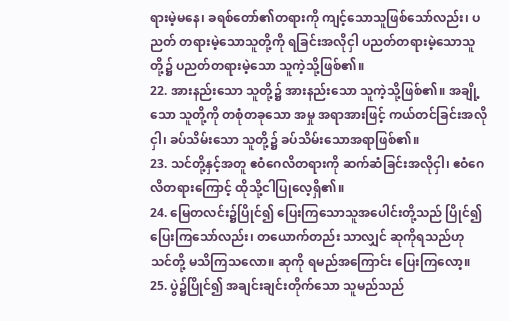ရားမဲ့မနေ၊ ခရစ်တော်၏တရားကို ကျင့်သောသူဖြစ်သော်လည်း၊ ပညတ် တရားမဲ့သောသူတို့ကို ရခြင်းအလိုငှါ ပညတ်တရားမဲ့သောသူတို့၌ ပညတ်တရားမဲ့သော သူကဲ့သို့ဖြစ်၏။
22. အားနည်းသော သူတို့၌ အားနည်းသော သူကဲ့သို့ဖြစ်၏။ အချို့သော သူတို့ကို တစုံတခုသော အမှု အရာအားဖြင့် ကယ်တင်ခြင်းအလိုငှါ၊ ခပ်သိမ်းသော သူတို့၌ ခပ်သိမ်းသောအရာဖြစ်၏။
23. သင်တို့နှင့်အတူ ဧဝံဂေလိတရားကို ဆက်ဆံခြင်းအလိုငှါ၊ ဧဝံဂေလိတရားကြောင့် ထိုသို့ငါပြုလေ့ရှိ၏။
24. မြေတလင်း၌ပြိုင်၍ ပြေးကြသောသူအပေါင်းတို့သည် ပြိုင်၍ ပြေးကြသော်လည်း၊ တယောက်တည်း သာလျှင် ဆုကိုရသည်ဟု သင်တို့ မသိကြသလော။ ဆုကို ရမည်အကြောင်း ပြေးကြလော့။
25. ပွဲ၌ပြိုင်၍ အချင်းချင်းတိုက်သော သူမည်သည်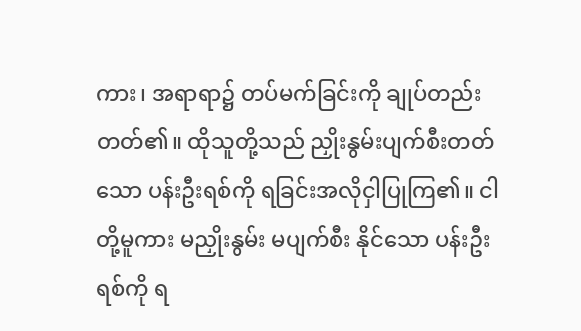ကား၊ အရာရာ၌ တပ်မက်ခြင်းကို ချုပ်တည်းတတ်၏။ ထိုသူတို့သည် ညှိုးနွမ်းပျက်စီးတတ်သော ပန်းဦးရစ်ကို ရခြင်းအလိုငှါပြုကြ၏။ ငါတို့မူကား မညှိုးနွမ်း မပျက်စီး နိုင်သော ပန်းဦးရစ်ကို ရ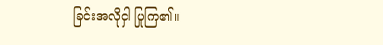ခြင်းအလိုငှါ ပြုကြ၏။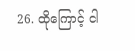26. ထိုကြောင့် ငါ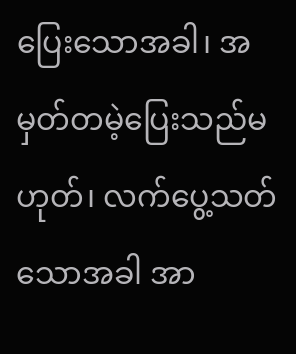ပြေးသောအခါ၊ အမှတ်တမဲ့ပြေးသည်မဟုတ်၊ လက်ပွေ့သတ်သောအခါ အာ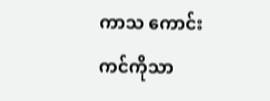ကာသ ကောင်းကင်ကိုသာ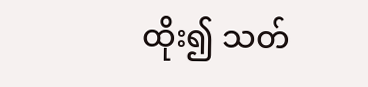ထိုး၍ သတ်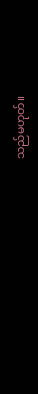သည်မဟုတ်။